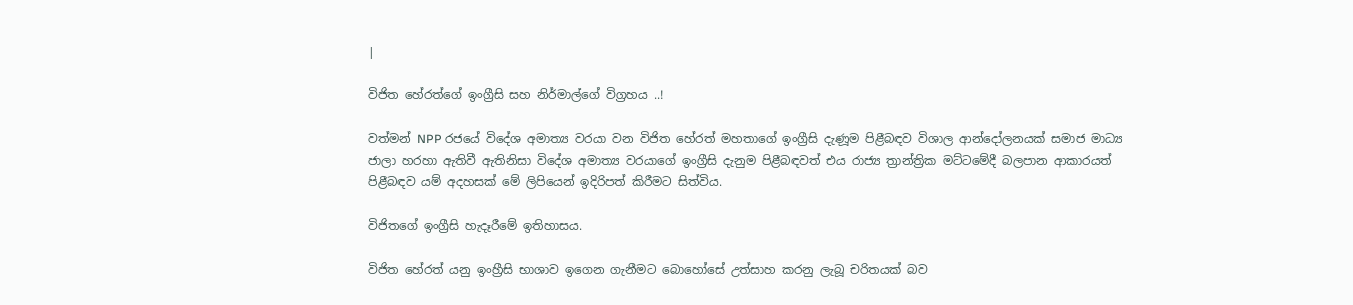|

විජිත හේරත්ගේ ඉංග්‍රීසි සහ නිර්මාල්ගේ විග්‍රහය ..!

වත්මන් NPP රජයේ විදේශ අමාත්‍ය වරයා වන විජිත හේරත් මහතාගේ ඉංග්‍රීසි දැණූම පිළීබඳව විශාල ආන්දෝලනයක් සමාජ මාධ්‍ය ජාලා හරහා ඇතිවී ඇතිනිසා විදේශ අමාත්‍ය වරයාගේ ඉංග්‍රීසි දැනුම පිළීබඳවත් එය රාජ්‍ය ත්‍රාන්ත්‍රික මට්ටමේදී බලපාන ආකාරයත් පිළීබඳව යම් අදහසක් මේ ලිපියෙන් ඉදිරිපත් කිරීමට සිත්විය.

විජිතගේ ඉංග්‍රීසි හැදෑරීමේ ඉතිහාසය.

විජිත හේරත් යනු ඉංහ්‍රීසි භාශාව ඉගෙන ගැනීමට බොහෝසේ උත්සාහ කරනු ලැබූ චරිතයක් බව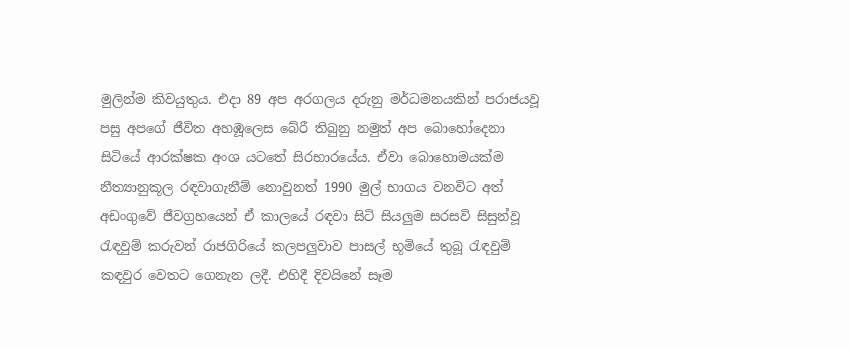මුලින්ම කිවයුතුය. එදා 89 අප අරගලය දරුනු මර්ධමනයකින් පරාජයවූ පසු අපගේ ජීවිත අහඹූලෙස බේරී තිබුනු නමුත් අප බොහෝදෙනා සිටියේ ආරක්ෂක අංශ යටතේ සිරභාරයේය. ඒවා බොහොමයක්ම නීත්‍යානුකූල රඳවාගැනීම් නොවුනත් 1990 මුල් භාගය වනවිට අත් අඩංගුවේ ජීවග්‍රහයෙන් ඒ කාලයේ රඳවා සිටි සියලුම සරසවි සිසුන්වූ රැඳවුම් කරුවන් රාජගිරියේ කලපලුවාව පාසල් භූමියේ තුබූ රැඳවුම් කඳවුර වෙතට ගෙනැන ලදී. එහිදී දිවයිනේ සෑම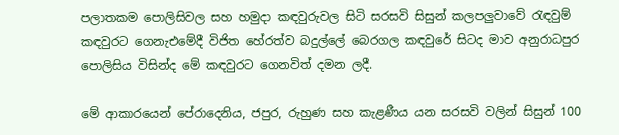පලාතකම පොලිසිවල සහ හමුදා කඳවුරුවල සිටි සරසවි සිසුන් කලපලුවාවේ රැඳවුම් කඳවුරට ගෙනැඑමේදී විජිත හේරත්ව බදුල්ලේ බෙරගල කඳවුරේ සිටද මාව අනුරාධපුර පොලිසිය විසින්ද මේ කඳවුරට ගෙනවිත් දමන ලදී.

මේ ආකාරයෙන් පේරාදෙනිය, ජපුර, රුහුණ සහ කැළණීය යන සරසවි වලින් සිසුන් 100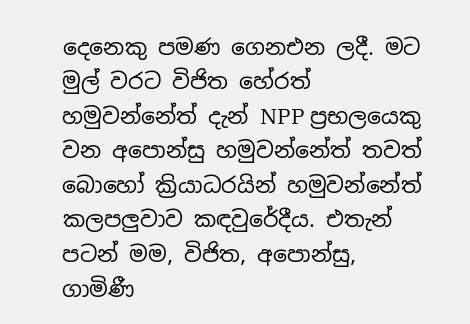දෙනෙකු පමණ ගෙනඑන ලදී. මට මුල් වරට විජිත හේරත් හමුවන්නේත් දැන් NPP ප්‍රභලයෙකු වන අපොන්සු හමුවන්නේත් තවත් බොහෝ ක්‍රියාධරයින් හමුවන්නේත් කලපලුවාව කඳවුරේදීය. එතැන් පටන් මම, විජිත, අපොන්සු, ගාමිණී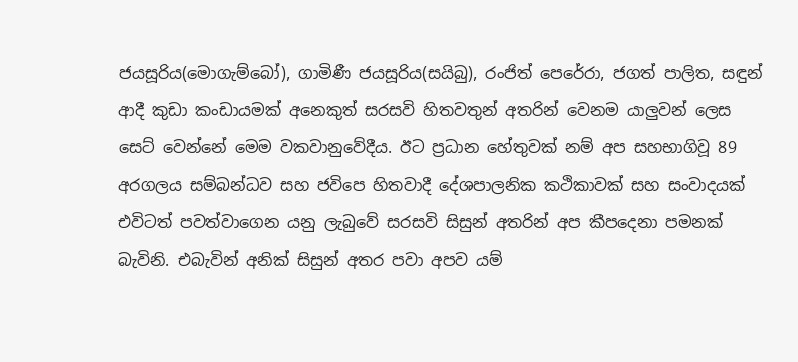ජයසූරිය(මොගැම්බෝ), ගාමිණී ජයසූරිය(සයිබු), රංජිත් පෙරේරා, ජගත් පාලිත, සඳුන් ආදී කුඩා කංඩායමක් අනෙකුත් සරසවි හිතවතුන් අතරින් වෙනම යාලුවන් ලෙස සෙට් වෙන්නේ මෙම වකවානුවේදීය. ඊට ප්‍රධාන හේතුවක් නම් අප සහභාගිවූ 89 අරගලය සම්බන්ධව සහ ජවිපෙ හිතවාදී දේශපාලනික කථිකාවක් සහ සංවාදයක් එවිටත් පවත්වාගෙන යනු ලැබුවේ සරසවි සිසුන් අතරින් අප කීපදෙනා පමනක් බැවිනි. එබැවින් අනික් සිසුන් අතර පවා අපව යම්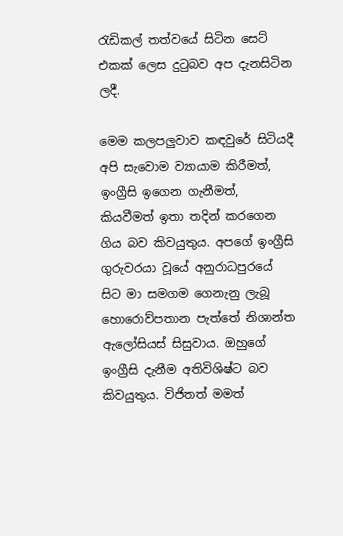රැඩිකල් තත්වයේ සිටින සෙට් එකක් ලෙස දුටුබව අප දැනසිටින ලදී.

මෙම කලපලුවාව කඳවුරේ සිටියදී අපි සැවොම ව්‍යායාම කිරීමත්, ඉංග්‍රීසි ඉගෙන ගැනීමත්, කියවීමත් ඉතා තදින් කරගෙන ගිය බව කිවයුතුය. අපගේ ඉංග්‍රීසි ගුරුවරයා වූයේ අනුරාධපුරයේ සිට මා සමගම ගෙනැනු ලැබූ හොරොව්පතාන පැත්තේ නිශාන්ත ඇලෝසියස් සිසුවාය. ඔහුගේ ඉංග්‍රීසි දැනීම අතිවිශිෂ්ට බව කිවයුතුය. විජිතත් මමත්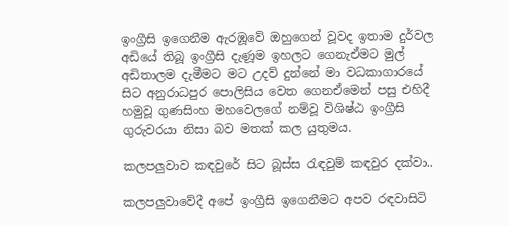ඉංග්‍රීසි ඉගෙනීම ඇරඹූවේ ඔහුගෙන් වූවද ඉතාම දුර්වල අඩියේ තිබූ ඉංග්‍රීසි දැණූම ඉහලට ගෙනැඒමට මුල් අඩිතාලම දැමීමට මට උදව් දුන්නේ මා වධකාගාරයේ සිට අනුරාධපුර පොලිසිය වෙත ගෙනඒමෙන් පසු එහිදී හමුවූ ගුණසිංහ මහවෙලගේ නම්වූ විශිෂ්ඨ ඉංග්‍රීසි ගුරුවරයා නිසා බව මතක් කල යුතුමය.

කලපලුවාව කඳවුරේ සිට බූස්ස රැඳවුම් කඳවුර දක්වා..

කලපලුවාවේදී අපේ ඉංග්‍රීසි ඉගෙනීමට අපව රඳවාසිටි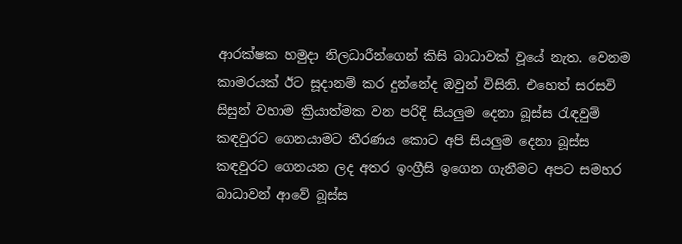ආරක්ෂක හමුදා නිලධාරීන්ගෙන් කිසි බාධාවක් වූයේ නැත. වෙනම කාමරයක් ඊට සූදානම් කර දුන්නේද ඔවුන් විසිනි. එහෙත් සරසවි සිසුන් වහාම ක්‍රියාත්මක වන පරිදි සියලුම දෙනා බූස්ස රැඳවුම් කඳවුරට ගෙනයාමට තීරණය කොට අපි සියලුම දෙනා බූස්ස කඳවුරට ගෙනයන ලද අතර ඉංග්‍රීසි ඉගෙන ගැනීමට අපට සමහර බාධාවන් ආවේ බූස්ස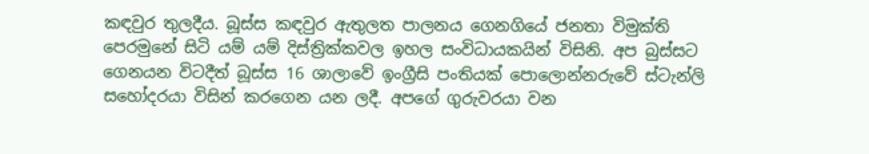කඳවුර තුලදීය. බූස්ස කඳවුර ඇතුලත පාලනය ගෙනගියේ ජනතා විමුක්ති පෙරමුනේ සිටි යම් යම් දිස්ත්‍රික්කවල ඉහල සංවිධායකයින් විසිනි. අප බුස්සට ගෙනයන විටදීත් බූස්ස 16 ශාලාවේ ඉංග්‍රීසි පංතියක් පොලොන්නරුවේ ස්ටැන්ලි සහෝදරයා විසින් කරගෙන යන ලදී. අපගේ ගුරුවරයා වන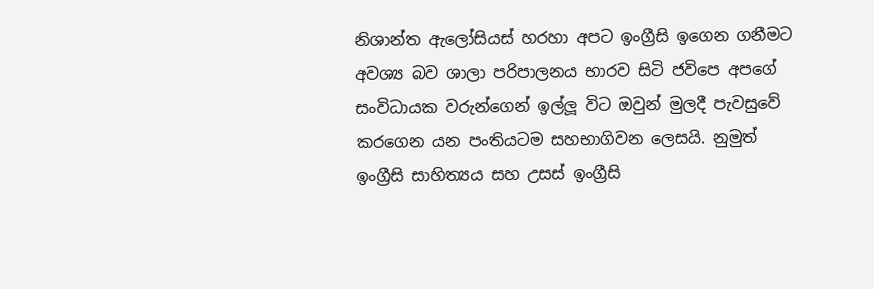නිශාන්ත ඇලෝසියස් හරහා අපට ඉංග්‍රීසි ඉගෙන ගනීමට අවශ්‍ය බව ශාලා පරිපාලනය භාරව සිටි ජවිපෙ අපගේ සංවිධායක වරුන්ගෙන් ඉල්ලූ විට ඔවුන් මුලදී පැවසුවේ කරගෙන යන පංතියටම සහභාගිවන ලෙසයි. නුමුත් ඉංග්‍රීසි සාහිත්‍යය සහ උසස් ඉංග්‍රීසි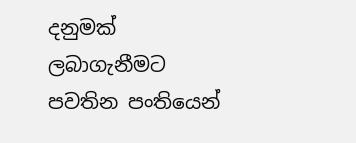දනුමක් ලබාගැනීමට පවතින පංතියෙන්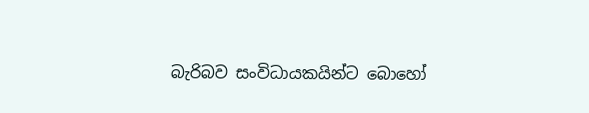බැරිබව සංවිධායකයින්ට බොහෝ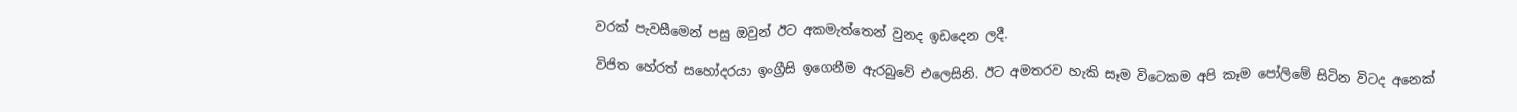වරක් පැවසීමෙන් පසු ඔවුන් ඊට අකමැත්තෙන් වුනද ඉඩදෙන ලදී.

විජිත හේරත් සහෝදරයා ඉංග්‍රීසි ඉගෙනීම ඇරබුවේ එලෙසිනි. ඊට අමතරව හැකි සෑම විටෙකම අපි කෑම පෝලිමේ සිටින විටද අනෙක්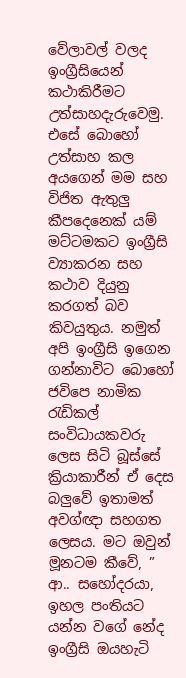වේලාවල් වලද ඉංග්‍රීසියෙන් කථාකිරීමට උත්සාහදැරුවෙමු. එසේ බොහෝ උත්සාහ කල අයගෙන් මම සහ විජිත ඇතුලු කීපදෙනෙක් යම් මට්ටමකට ඉංග්‍රීසි ව්‍යාකරන සහ කථාව දියුනු කරගත් බව කිවයුතුය. නමුත් අපි ඉංග්‍රීසි ඉගෙන ගන්නාවිට බොහෝ ජවිපෙ නාමික රැඩිකල් සංවිධායකවරු ලෙස සිටි බූස්සේ ක්‍රියාකාරීන් ඒ දෙස බලුවේ ඉතාමත් අවග්ඥා සහගත ලෙසය. මට ඔවුන් මූනටම කීවේ, ” ආ.. සහෝදරයා, ඉහල පංතියට යන්න වගේ නේද ඉංග්‍රීසි ඔයහැටි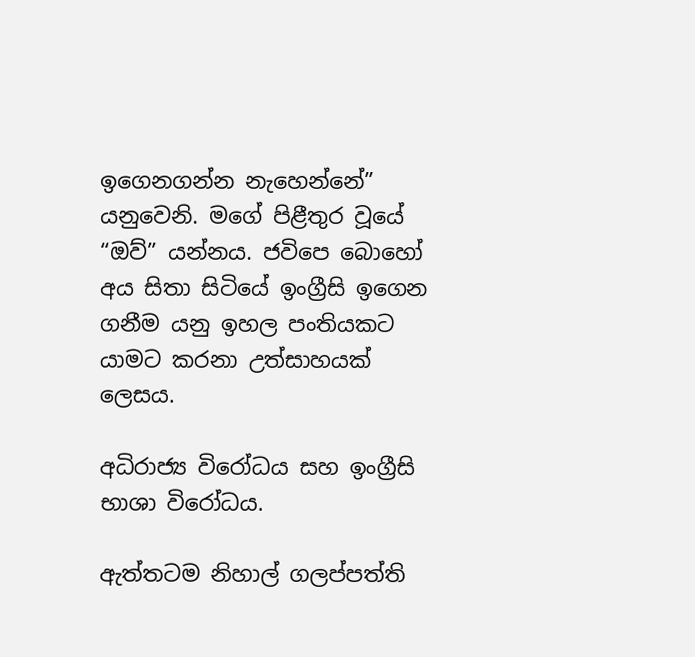ඉගෙනගන්න නැහෙන්නේ” යනුවෙනි. මගේ පිළීතුර වූයේ “ඔව්” යන්නය. ජවිපෙ බොහෝ අය සිතා සිටියේ ඉංග්‍රීසි ඉගෙන ගනීම යනු ඉහල පංතියකට යාමට කරනා උත්සාහයක් ලෙසය.

අධිරාජ්‍ය විරෝධය සහ ඉංග්‍රීසි භාශා විරෝධය.

ඇත්තටම නිහාල් ගලප්පත්ති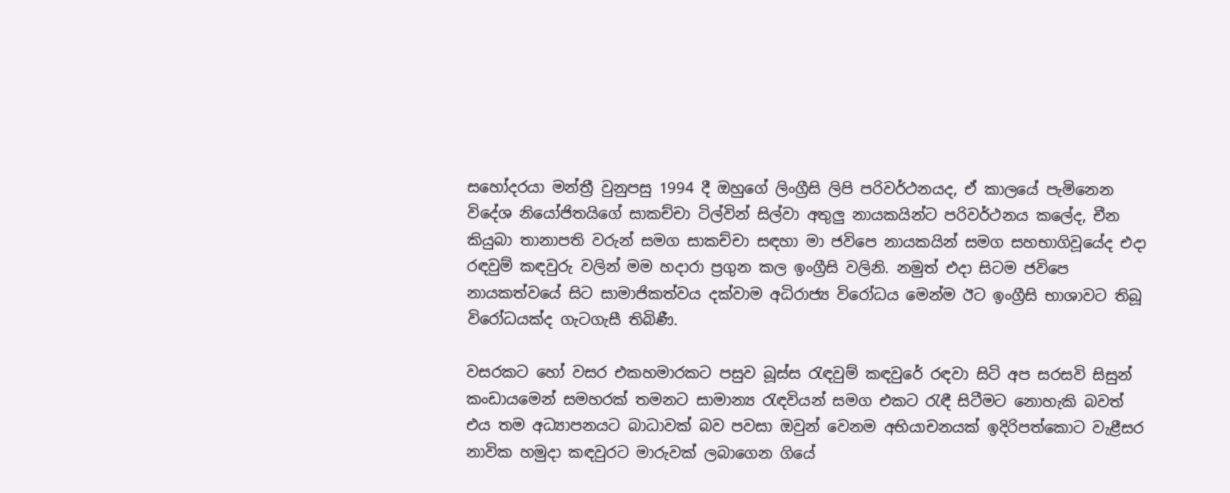සහෝදරයා මන්ත්‍රී වුනුපසු 1994 දී ඔහුගේ ලිංග්‍රීසි ලිපි පරිවර්ථනයද, ඒ කාලයේ පැමිනෙන විදේශ නියෝජිතයිගේ සාකච්චා ටිල්වින් සිල්වා අතුලු නායකයින්ට පරිවර්ථනය කලේද, චීන කියුබා තානාපති වරුන් සමග සාකච්චා සඳහා මා ජවිපෙ නායකයින් සමග සහභාගිවූයේද එදා රඳවුම් කඳවුරු වලින් මම හදාරා ප්‍රගුන කල ඉංග්‍රීසි වලිනි. නමුත් එදා සිටම ජවිපෙ නායකත්වයේ සිට සාමාජිකත්වය දක්වාම අධිරාජ්‍ය විරෝධය මෙන්ම ඊට ඉංග්‍රීසි භාශාවට තිබූ විරෝධයක්ද ගැටගැසී තිබිණී.

වසරකට හෝ වසර එකහමාරකට පසුව බූස්ස රැඳවුම් කඳවුරේ රඳවා සිටි අප සරසවි සිසුන් කංඩායමෙන් සමහරක් තමනට සාමාන්‍ය රැඳවියන් සමග එකට රැඳී සිටීමට නොහැකි බවත් එය තම අධ්‍යාපනයට බාධාවක් බව පවසා ඔවුන් වෙනම අභියාචනයක් ඉදිරිපත්කොට වැළීසර නාවික හමුදා කඳවුරට මාරුවක් ලබාගෙන ගියේ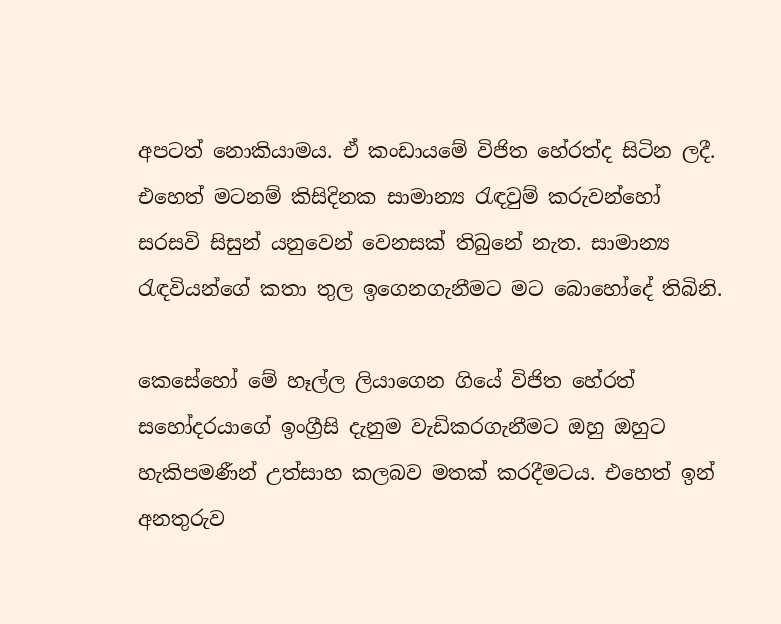අපටත් නොකියාමය. ඒ කංඩායමේ විජිත හේරත්ද සිටින ලදී. එහෙත් මටනම් කිසිදිනක සාමාන්‍ය රැඳවුම් කරුවන්හෝ සරසවි සිසුන් යනුවෙන් වෙනසක් තිබුනේ නැත. සාමාන්‍ය රැඳවියන්ගේ කතා තුල ඉගෙනගැනීමට මට බොහෝදේ තිබිනි.

කෙසේහෝ මේ හෑල්ල ලියාගෙන ගියේ විජිත හේරත් සහෝදරයාගේ ඉංග්‍රීසි දැනුම වැඩිකරගැනීමට ඔහු ඔහුට හැකිපමණීන් උත්සාහ කලබව මතක් කරදීමටය. එහෙත් ඉන් අනතුරුව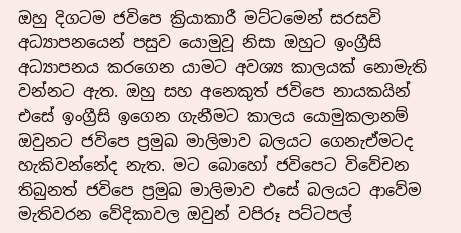ඔහු දිගටම ජවිපෙ ක්‍රියාකාරී මට්ටමෙන් සරසවි අධ්‍යාපනයෙන් පසුව යොමුවූ නිසා ඔහුට ඉංග්‍රීසි අධ්‍යාපනය කරගෙන යාමට අවශ්‍ය කාලයක් නොමැති වන්නට ඇත. ඔහු සහ අනෙකුත් ජවිපෙ නායකයින් එසේ ඉංග්‍රීසි ඉගෙන ගැනීමට කාලය යොමුකලානම් ඔවුනට ජවිපෙ ප්‍රමුඛ මාලිමාව බලයට ගෙනැඒමටද හැකිවන්නේද නැත. මට බොහෝ ජවිපෙට විවේචන තිබුනත් ජවිපෙ ප්‍රමුඛ මාලිමාව එසේ බලයට ආවේම මැතිවරන වේදිකාවල ඔවුන් වපිරූ පට්ටපල්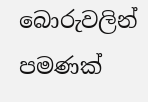බොරුවලින් පමණක්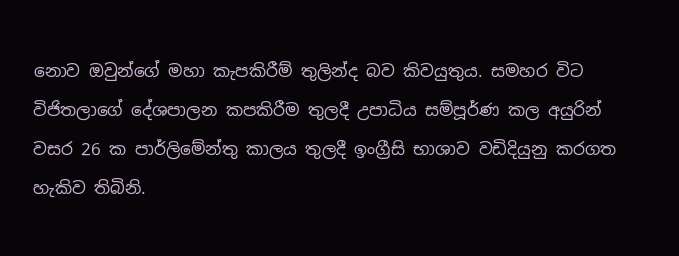නොව ඔවුන්ගේ මහා කැපකිරීම් තුලින්ද බව කිවයුතුය. සමහර විට විජිතලාගේ දේශපාලන කපකිරීම තුලදී උපාධිය සම්පූර්ණ කල අයුරින් වසර 26 ක පාර්ලිමේන්තු කාලය තුලදී ඉංග්‍රීසි භාශාව වඩිදියුනු කරගත හැකිව තිබිනි.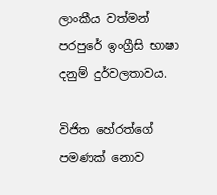ලාංකීය වත්මන් පරපුරේ ඉංග්‍රීසි භාෂා දනුම් දුර්වලතාවය.

විජිත හේරත්ගේ පමණක් නොව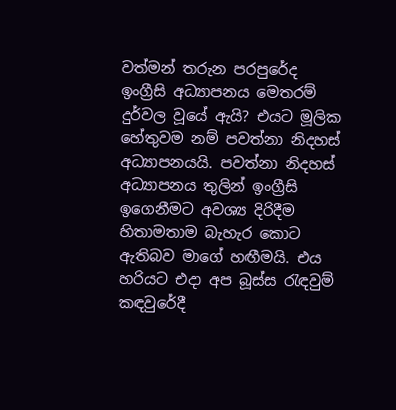වත්මන් තරුන පරපුරේද ඉංග්‍රීසි අධ්‍යාපනය මෙතරම් දුර්වල වූයේ ඇයි? එයට මූලික හේතුවම නම් පවත්නා නිදහස් අධ්‍යාපනයයි. පවත්නා නිදහස් අධ්‍යාපනය තුලින් ඉංග්‍රීසි ඉගෙනීමට අවශ්‍ය දිරිදීම හිතාමතාම බැහැර කොට ඇතිබව මාගේ හඟීමයි. එය හරියට එදා අප බූස්ස රැඳවුම් කඳවුරේදී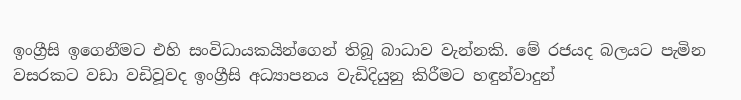ඉංග්‍රීසි ඉගෙනීමට එහි සංවිධායකයින්ගෙන් තිබූ බාධාව වැන්නකි. මේ රජයද බලයට පැමින වසරකට වඩා වඩිවූවද ඉංග්‍රීසි අධ්‍යාපනය වැඩිදියුනු කිරීමට හඳුන්වාදුන්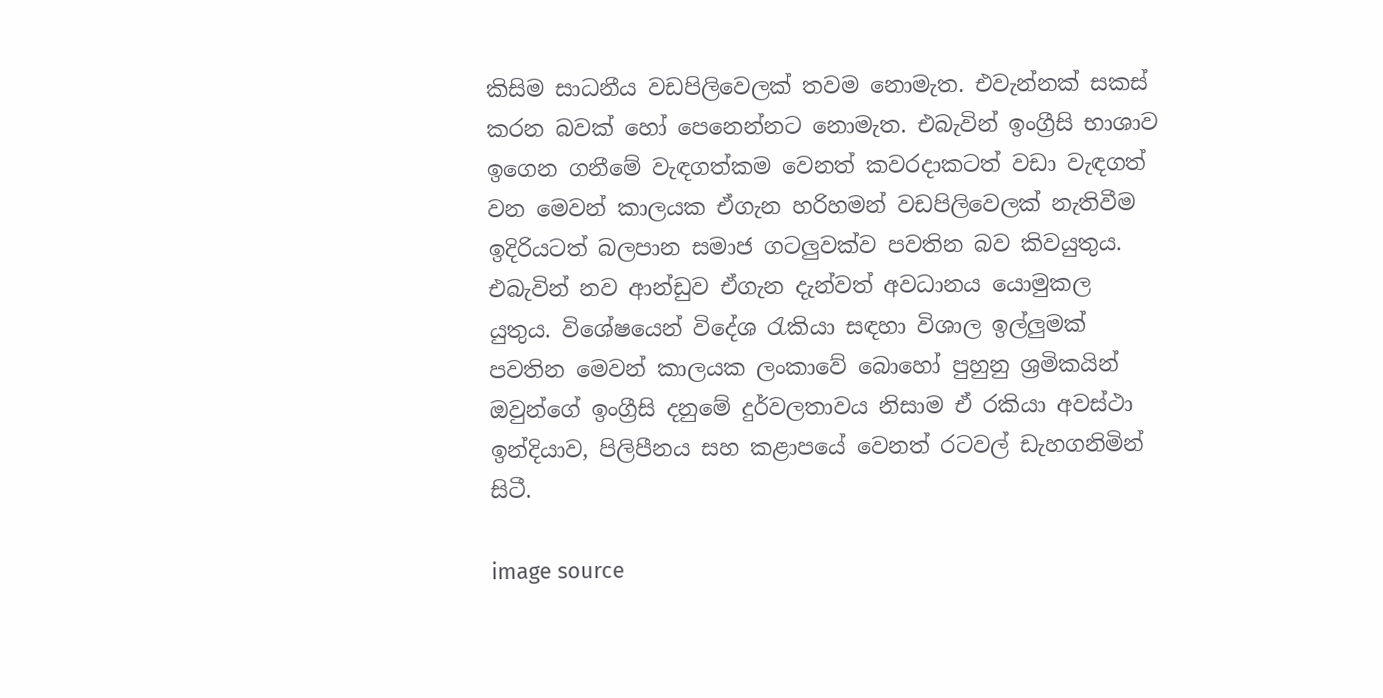කිසිම සාධනීය වඩපිලිවෙලක් තවම නොමැත. එවැන්නක් සකස් කරන බවක් හෝ පෙනෙන්නට නොමැත. එබැවින් ඉංග්‍රීසි භාශාව ඉගෙන ගනීමේ වැඳගත්කම වෙනත් කවරදාකටත් වඩා වැඳගත් වන මෙවන් කාලයක ඒගැන හරිහමන් වඩපිලිවෙලක් නැතිවීම ඉදිරියටත් බලපාන සමාජ ගටලුවක්ව පවතින බව කිවයුතුය. එබැවින් නව ආන්ඩුව ඒගැන දැන්වත් අවධානය යොමුකල යුතුය. විශේෂයෙන් විදේශ රැකියා සඳහා විශාල ඉල්ලුමක් පවතින මෙවන් කාලයක ලංකාවේ බොහෝ පුහුනු ශ්‍රමිකයින් ඔවුන්ගේ ඉංග්‍රීසි දනුමේ දුර්වලතාවය නිසාම ඒ රකියා අවස්ථා ඉන්දියාව, පිලිපීනය සහ කළාපයේ වෙනත් රටවල් ඩැහගනිමින් සිටී.

image source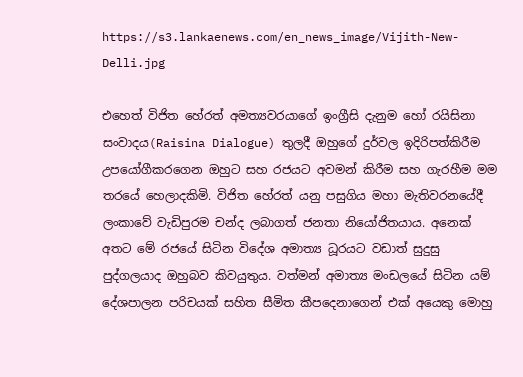https://s3.lankaenews.com/en_news_image/Vijith-New-Delli.jpg

එහෙත් විජිත හේරත් අමත්‍යවරයාගේ ඉංග්‍රීසි දැනුම හෝ රයිසිනා සංවාදය(Raisina Dialogue) තුලදී ඔහුගේ දුර්වල ඉදිරිපත්කිරීම උපයෝගීකරගෙන ඔහුට සහ රජයට අවමන් කිරීම සහ ගැරහීම මම තරයේ හෙලාදකිමි. විජිත හේරත් යනු පසුගිය මහා මැතිවරනයේදී ලංකාවේ වැඩිපුරම චන්ද ලබාගත් ජනතා නියෝජිතයාය. අනෙක් අතට මේ රජයේ සිටින විදේශ අමාත්‍ය ධූරයට වඩාත් සුදුසු පුද්ගලයාද ඔහුබව කිවයුතුය. වත්මන් අමාත්‍ය මංඩලයේ සිටින යම් දේශපාලන පරිචයක් සහිත සීමිත කීපදෙනාගෙන් එක් අයෙකු මොහු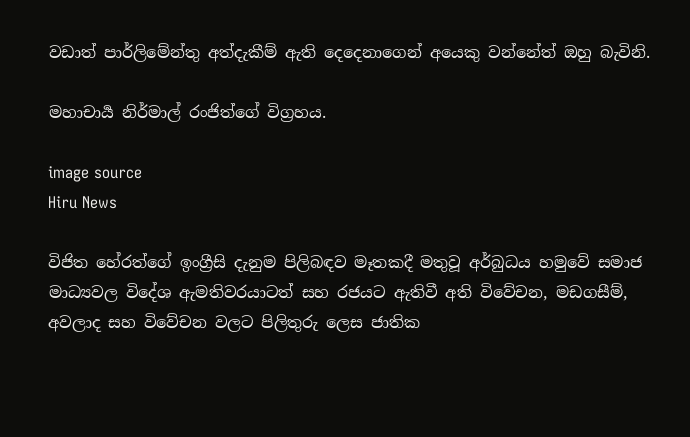වඩාත් පාර්ලිමේන්තු අත්දැකීම් ඇති දෙදෙනාගෙන් අයෙකු වන්නේත් ඔහු බැවිනි.

මහාචාර්‍ය නිර්මාල් රංජිත්ගේ විග්‍රහය.

image source
Hiru News

විජිත හේරත්ගේ ඉංග්‍රීසි දැනුම පිලිබඳව මෑතකදී මතුවූ අර්බුධය හමුවේ සමාජ මාධ්‍යවල විදේශ ඇමතිවරයාටත් සහ රජයට ඇතිවී අති විවේචන, මඩගසීම්, අවලාද සහ විවේචන වලට පිලිතුරු ලෙස ජාතික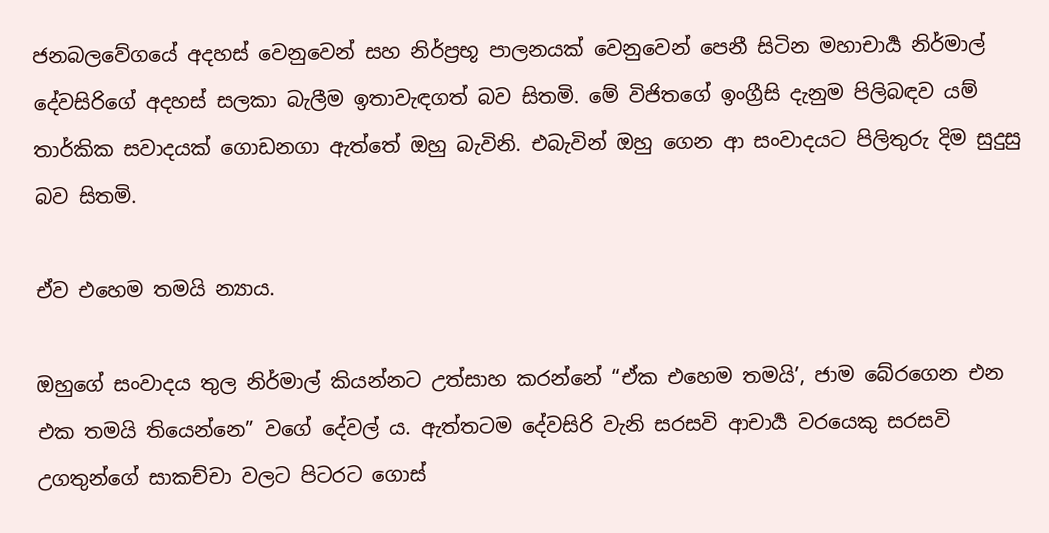ජනබලවේගයේ අදහස් වෙනුවෙන් සහ නිර්ප්‍රභූ පාලනයක් වෙනුවෙන් පෙනී සිටින මහාචාර්‍ය නිර්මාල් දේවසිරිගේ අදහස් සලකා බැලීම ඉතාවැඳගත් බව සිතමි. මේ විජිතගේ ඉංග්‍රීසි දැනුම පිලිබඳව යම් තාර්කික සවාදයක් ගොඩනගා ඇත්තේ ඔහු බැවිනි. එබැවින් ඔහු ගෙන ආ සංවාදයට පිලිතුරු දිම සුදුසු බව සිතමි.

ඒව එහෙම තමයි න්‍යාය.

ඔහුගේ සංවාදය තුල නිර්මාල් කියන්නට උත්සාහ කරන්නේ “ඒක එහෙම තමයි’, ජාම බේරගෙන එන එක තමයි තියෙන්නෙ” වගේ දේවල්‍ ය. ඇත්තටම දේවසිරි වැනි සරසවි ආචාර්‍ය වරයෙකු සරසවි උගතුන්ගේ සාකච්චා වලට පිටරට ගොස්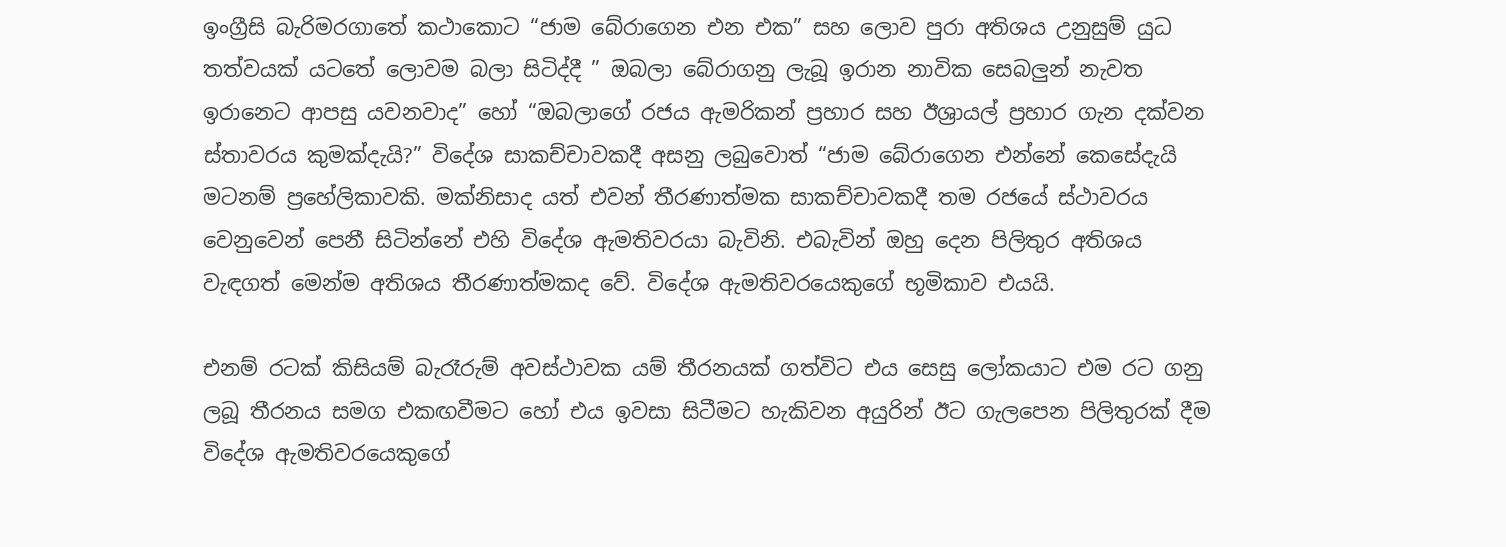ඉංග්‍රීසි බැරිමරගාතේ කථාකොට “ජාම බේරාගෙන එන එක” සහ ලොව පුරා අතිශය උනුසුම් යුධ තත්වයක් යටතේ ලොවම බලා සිටිද්දී ” ඔබලා බේරාගනු ලැබූ ඉරාන නාවික සෙබලුන් නැවත ඉරානෙට ආපසු යවනවාද” හෝ “ඔබලාගේ රජය ඇමරිකන් ප්‍රහාර සහ ඊශ්‍රායල් ප්‍රහාර ගැන දක්වන ස්තාවරය කුමක්දැයි?” විදේශ සාකච්චාවකදී අසනු ලබුවොත් “ජාම බේරාගෙන එන්නේ කෙසේදැයි මටනම් ප්‍රහේලිකාවකි. මක්නිසාද යත් එවන් තීරණාත්මක සාකච්චාවකදී තම රජයේ ස්ථාවරය වෙනුවෙන් පෙනී සිටින්නේ එහි විදේශ ඇමතිවරයා බැවිනි. එබැවින් ඔහු දෙන පිලිතුර අතිශය වැඳගත් මෙන්ම අතිශය තීරණාත්මකද වේ. විදේශ ඇමතිවරයෙකුගේ භූමිකාව එයයි.

එනම් රටක් කිසියම් බැරෑරුම් අවස්ථාවක යම් තීරනයක් ගත්විට එය සෙසු ලෝකයාට එම රට ගනු ලබූ තීරනය සමග එකඟවීමට හෝ එය ඉවසා සිටීමට හැකිවන අයුරින් ඊට ගැලපෙන පිලිතුරක් දීම විදේශ ඇමතිවරයෙකුගේ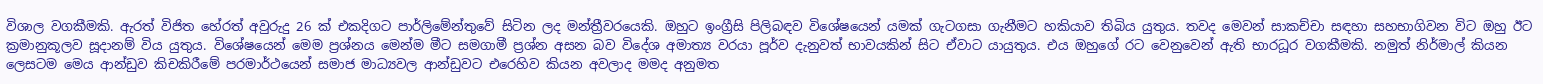විශාල වගකීමකි. ඇරත් විජිත හේරත් අවුරුදු 26 ක් එකදිගට පාර්ලිමේන්තුවේ සිටින ලද මන්ත්‍රීවරයෙකි. ඔහුට ඉංග්‍රීසි පිලිබඳව විශේෂයෙන් යමක් ගැටගසා ගැනීමට හකියාව තිබිය යුතුය. තවද මෙවන් සාකච්චා සඳහා සහභාගිවන විට ඔහු ඊට ක්‍රමානුකූලව සූදානම් විය යුතුය. විශේෂයෙන් මෙම ප්‍රශ්නය මෙන්ම මීට සමගාමී ප්‍රශ්න අසන බව විදේශ අමාත්‍ය වරයා පූර්ව දැනුවත් භාවයකින් සිට ඒවාට යායුතුය. එය ඔහුගේ රට වෙනුවෙන් ඇති භාරධූර වගකීමකි. නමුත් නිර්මාල් කියන ලෙසටම මෙය ආන්ඩුව කිචකිරීමේ පරමාර්ථයෙන් සමාජ මාධ්‍යවල ආන්ඩුවට එරෙහිව කියන අවලාද මමද අනුමත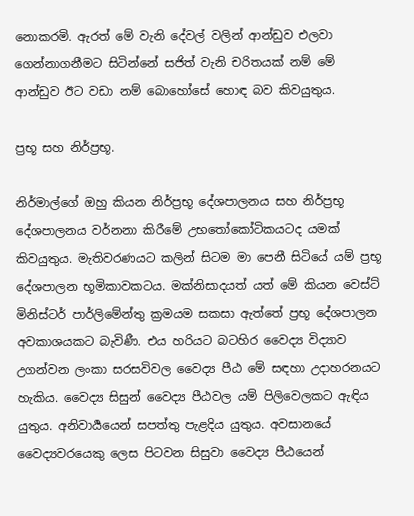නොකරමි. ඇරත් මේ වැනි දේවල් වලින් ආන්ඩුව එලවා ගෙන්නාගනීමට සිටින්නේ සජිත් වැනි චරිතයක් නම් මේ ආන්ඩුව ඊට වඩා නම් බොහෝසේ හොඳ බව කිවයුතුය.

ප්‍රභූ සහ නිර්ප්‍රභූ.

නිර්මාල්ගේ ඔහු කියන නිර්ප්‍රභූ දේශපාලනය සහ නිර්ප්‍රභූ දේශපාලනය වර්නනා කිරීමේ උභතෝකෝටිකයටද යමක් කිවයුතුය. මැතිවරණයට කලින් සිටම මා පෙනී සිටියේ යම් ප්‍රභූ දේශපාලන භූමිකාවකටය. මක්නිසාදයත් යත් මේ කියන වෙස්ට් මිනිස්ටර් පාර්ලිමේන්තු ක්‍රමයම සකසා ඇත්තේ ප්‍රභූ දේශපාලන අවකාශයකට බැවිණී. එය හරියට බටහිර වෛද්‍ය විද්‍යාව උගන්වන ලංකා සරසවිවල වෛද්‍ය පීඨ මේ සඳහා උදාහරනයට හැකිය. වෛද්‍ය සිසුන් වෛද්‍ය පීඨවල යම් පිලිවෙලකට ඇඳිය යුතුය. අනිවාර්‍යයෙන් සපත්තු පැළදිය යුතුය. අවසානයේ වෛද්‍යවරයෙකු ලෙස පිටවන සිසුවා වෛද්‍ය පීඨයෙන්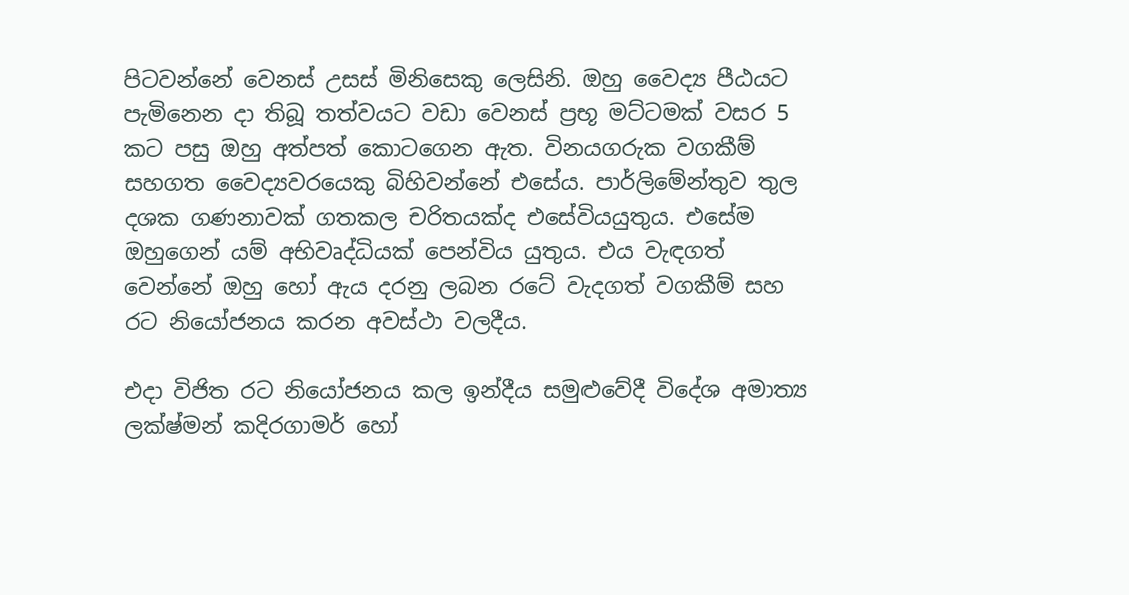පිටවන්නේ වෙනස් උසස් මිනිසෙකු ලෙසිනි. ඔහු වෛද්‍ය පීඨයට පැමිනෙන දා තිබූ තත්වයට වඩා වෙනස් ප්‍රභූ මට්ටමක් වසර 5 කට පසු ඔහු අත්පත් කොටගෙන ඇත. විනයගරුක වගකීම් සහගත වෛද්‍යවරයෙකු බිහිවන්නේ එසේය. පාර්ලිමේන්තුව තුල දශක ගණනාවක් ගතකල චරිතයක්ද එසේවියයුතුය. එසේම ඔහුගෙන් යම් අභිවෘද්ධියක් පෙන්විය යුතුය. එය වැඳගත් වෙන්නේ ඔහු හෝ ඇය දරනු ලබන රටේ වැදගත් වගකීම් සහ රට නියෝජනය කරන අවස්ථා වලදීය.

එදා විජිත රට නියෝජනය කල ඉන්දීය සමුළුවේදී විදේශ අමාත්‍ය ලක්ෂ්මන් කදිරගාමර් හෝ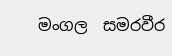මංගල  සමරවීර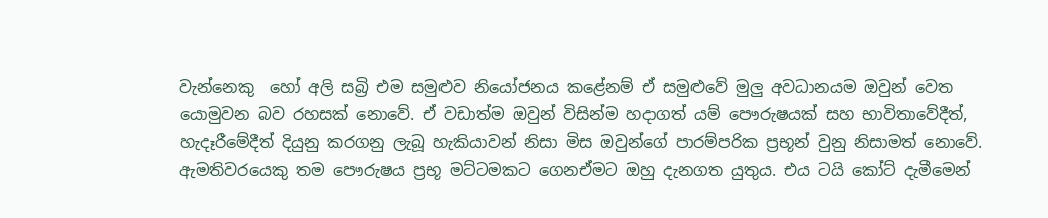වැන්නෙකු  හෝ අලි සබ්‍රි එම සමුළුව නියෝජනය කළේනම් ඒ සමුළුවේ මුලු අවධානයම ඔවුන් වෙත යොමුවන බව රහසක් නොවේ. ඒ වඩාත්ම ඔවුන් විසින්ම හදාගත් යම් පෞරුෂයක් සහ භාවිතාවේදීත්, හැදෑරීමේදීත් දියුනු ක‍රගනු ලැබූ හැකියාවන් නිසා මිස ඔවුන්ගේ පාරම්පරික ප්‍රභූන් වුනු නිසාමත් නොවේ. ඇමතිවරයෙකු තම පෞරුෂය ප්‍රභූ මට්ටමකට ගෙනඒමට ඔහු දැනගත යුතුය. එය ටයි කෝට් දැමීමෙන්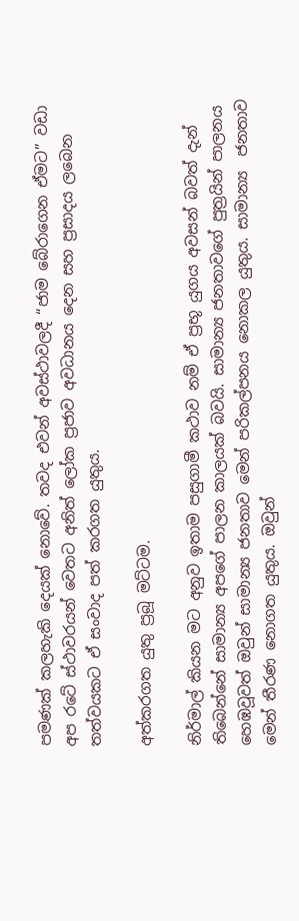පමණක් කලහැකි දෙයක් නොවේ. තවද එවන් අවස්ථාවලදී “ජාම බේරාගෙන ඒමට” වඩා අප රටේ ස්ථාවරයන් වෙතට අනිත් ලෝක ප්‍රජාව අවධානය දෙන සහ ප්‍රසාදය ලබෙන තත්වයකට ඒ සංවාද පත් කරගත යුතුය.

අත්කරගත යුතු ප්‍රබූ මට්ටම.

නිර්මාල් කියන මට අනුව ඉතාම පසුගාමී කථාව නම් ඒ ප්‍රභූ යුගය අවසන් බවත් දැන් තිබෙන්නේ සාමාන්‍ය අපගේ පාලන කාලයක් බවයි. සාමාන්‍ය ජනතාවගේ පුත්‍රයින් පාලනය හෙඹවූවත් ඔවුන් සාමාන්‍ය ජනතාව මෙන් පරිකල්පනය නොකල යුතුය. සාමාන්‍ය  ජනතාව මෙන් තීරණ නොගත යුතුය. ඔවුන්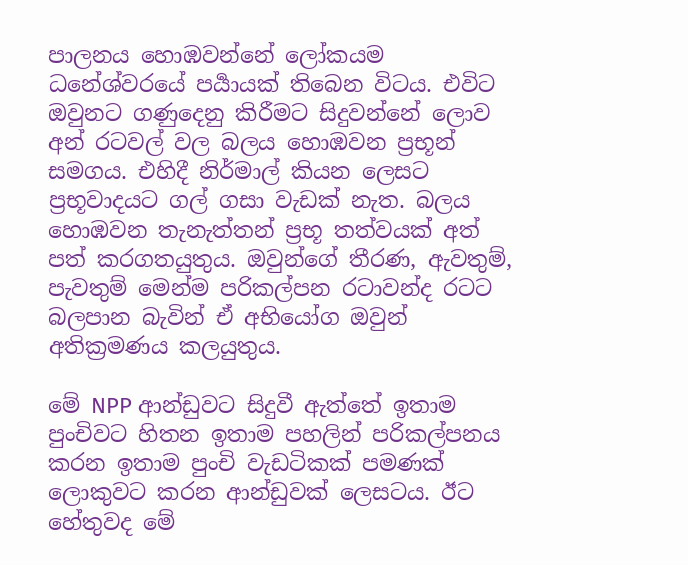පාලනය හොඹවන්නේ ලෝකයම ධනේශ්වරයේ පර්‍යායක් තිබෙන විටය. එවිට ඔවුනට ගණුදෙනු කිරීමට සිදුවන්නේ ලොව අන් රටවල් වල බලය හොඹවන ප්‍රභූන් සමගය. එහිදී නිර්මාල් කියන ලෙසට ප්‍රභූවාදයට ගල් ගසා වැඩක් නැත. බලය හොඹවන තැනැත්තන් ප්‍රභූ තත්වයක් අත් පත් කරගතයුතුය. ඔවුන්ගේ තීරණ, ඇවතුම්, පැවතුම් මෙන්ම පරිකල්පන රටාවන්ද රටට බලපාන බැවින් ඒ අභියෝග ඔවුන් අතික්‍රමණය කලයුතුය.

මේ NPP ආන්ඩුවට සිදුවී ඇත්තේ ඉතාම පුංචිවට හිතන ඉතාම පහලින් පරිකල්පනය කරන ඉතාම පුංචි වැඩටිකක් පමණක් ලොකුවට කරන ආන්ඩුවක් ලෙසටය. ඊට හේතුවද මේ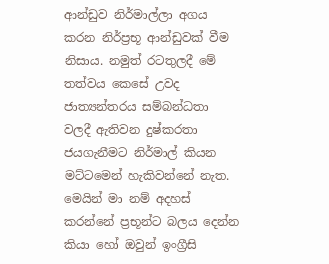ආන්ඩුව නිර්මාල්ලා අගය කරන නිර්ප්‍රභූ ආන්ඩුවක් වීම නිසාය. නමුත් රටතුලදී මේ තත්වය කෙසේ උවද ජාත්‍යන්තරය සම්බන්ධතා වලදී ඇතිවන දුෂ්කරතා ජයගැනීමට නිර්මාල් කියන මට්ටමෙන් හැකිවන්නේ නැත. මෙයින් මා නම් අදහස් කරන්නේ ප්‍රභූන්ට බලය දෙන්න කියා හෝ ඔවුන් ඉංග්‍රීසි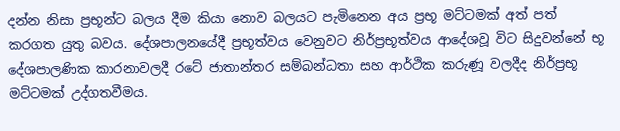දන්න නිසා ප්‍රභූන්ට බලය දීම කියා නොව බලයට පැමිනෙන අය ප්‍රභූ මට්ටමක් අත් පත් කරගත යුතු බවය. දේශපාලනයේදී ප්‍රභූත්වය වෙනුවට නිර්ප්‍රභූත්වය ආදේශවූ විට සිදුවන්නේ භූ දේශපාලණික කාරනාවලදී රටේ ජාතාන්තර සම්බන්ධතා සහ ආර්ථික කරුණූ වලදීද නිර්ප්‍රභූ මට්ටමක් උද්ගතවීමය.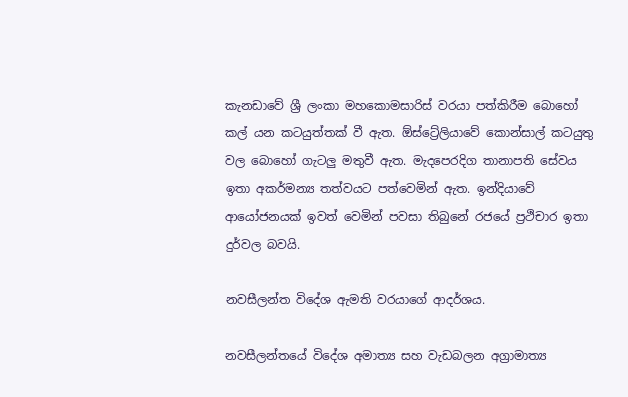කැනඩාවේ ශ්‍රී ලංකා මහකොමසාරිස් වරයා පත්කිරීම බොහෝ කල් යන කටයුත්තක් වී ඇත. ඕස්ට්‍රේලියාවේ කොන්සාල් කටයුතු වල බොහෝ ගැටලු මතුවී ඇත. මැදපෙරදිග තානාපති සේවය ඉතා අකර්මන්‍ය තත්වයට පත්වෙමින් ඇත. ඉන්දියාවේ ආයෝජනයක් ඉවත් වෙමින් පවසා තිබුනේ රජයේ ප්‍රථිචාර ඉතා දුර්වල බවයි.

නවසීලන්ත විදේශ ඇමති වරයාගේ ආදර්ශය.

නවසීලන්තයේ විදේශ අමාත්‍ය සහ වැඩබලන අග්‍රාමාත්‍ය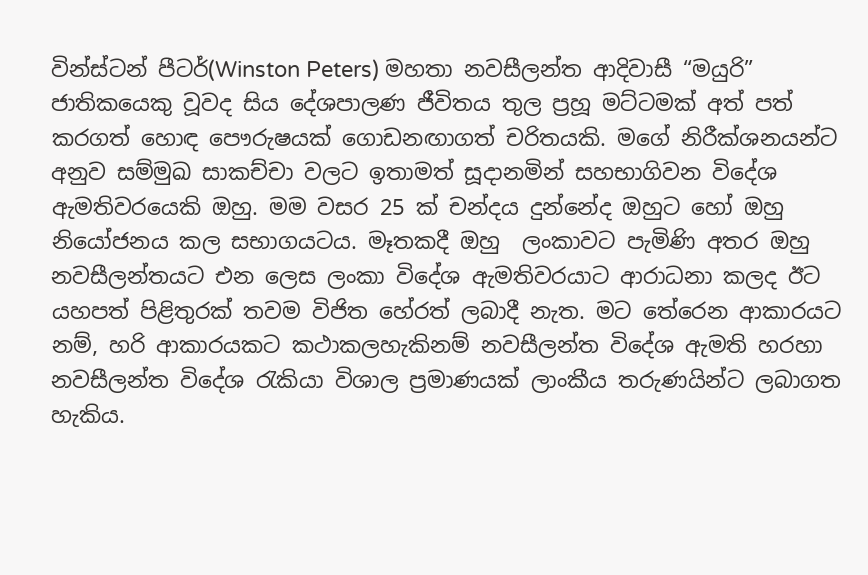වින්ස්ටන් පීටර්(Winston Peters) මහතා නවසීලන්ත ආදිවාසී “මයුරි” ජාතිකයෙකු වූවද සිය දේශපාලණ ජීවිතය තුල ප්‍රහූ මට්ටමක් අත් පත් කරගත් හොඳ පෞරුෂයක් ගොඩනඟාගත් චරිතයකි. මගේ නිරීක්ශනයන්ට අනුව සම්මුඛ සාකච්චා වලට ඉතාමත් සූදානමින් සහභාගිවන විදේශ ඇමතිවරයෙකි ඔහු. මම වසර 25 ක් චන්දය දුන්නේද ඔහුට හෝ ඔහු නියෝජනය කල සභාගයටය. මෑතකදී ඔහු  ලංකාවට පැමිණි අතර ඔහු නවසීලන්තයට එන ලෙස ලංකා විදේශ ඇමතිවරයාට ආරාධනා කලද ඊට යහපත් පිළිතුරක් තවම විජිත හේරත් ලබාදී නැත. මට තේරෙන ආකාරයට නම්, හරි ආකාරයකට කථාකලහැකිනම් නවසීලන්ත විදේශ ඇමති හරහා නවසීලන්ත විදේශ රැකියා විශාල ප්‍රමාණයක් ලාංකීය තරුණයින්ට ලබාගත හැකිය.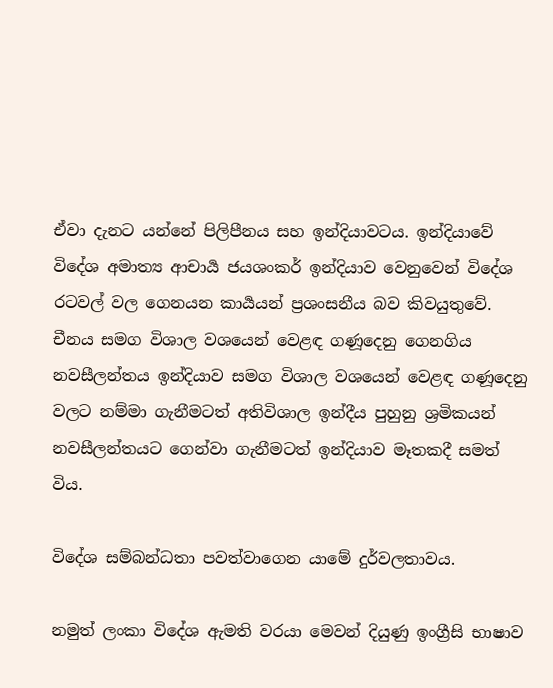ඒවා දැනට යන්නේ පිලිපීනය සහ ඉන්දියාවටය. ඉන්දියාවේ විදේශ අමාත්‍ය ආචාර්‍ය ජයශංකර් ඉන්දියාව වෙනුවෙන් විදේශ රටවල් වල ගෙනයන කාර්‍යයන් ප්‍රශංසනීය බව කිවයුතුවේ. චීනය සමග විශාල වශයෙන් වෙළඳ ගණූදෙනු ගෙනගිය නවසීලන්තය ඉන්දියාව සමග විශාල වශයෙන් වෙළඳ ගණූදෙනු වලට නම්මා ගැනීමටත් අතිවිශාල ඉන්දීය පුහුනු ශ්‍රමිකයන් නවසීලන්තයට ගෙන්වා ගැනීමටත් ඉන්දියාව මෑතකදී සමත් විය.

විදේශ සම්බන්ධතා පවත්වාගෙන යාමේ දුර්වලතාවය.

නමුත් ලංකා විදේශ ඇමති වරයා මෙවන් දියුණු ඉංග්‍රීසි භාෂාව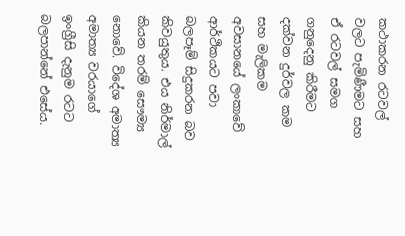කථාකරන රටවල් වලට පැමිණීමට සහ ඒ රටවල් සමග ගනුදෙනු කිරීමට දක්වන දුර්වල කම සහ මැලිකම අවසානයේ ලංකාවේ ආර්ථිකයට පවා බලපෑම් සිදුකරන බව කිවයුතුය. එය නිර්මාල් කියන තරම් සෞම්‍ය නොවේ. විදේශ අමාත්‍ය අමාත්‍ය වරයාගේ ඉංග්‍රීසි දැනුම රටට බලපාන්නේ එසේය.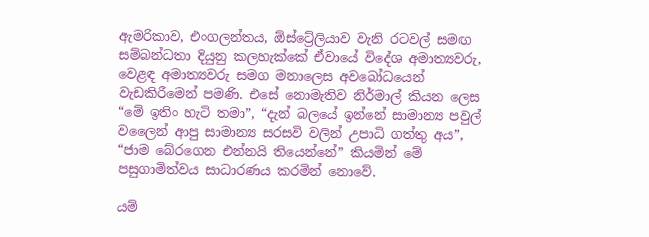ඇමරිකාව, එංගලන්තය, ඕස්ට්‍රේලියාව වැනි රටවල් සමඟ සම්බන්ධතා දියුනු කලහැක්කේ ඒවායේ විදේශ අමාත්‍යවරු, වෙළඳ අමාත්‍යවරු සමග මනාලෙස අවබෝධයෙන් වැඩකිරීමෙන් පමණි. එසේ නොමැතිව නිර්මාල් කියන ලෙස “මේ ඉතිං හැටි තමා”, “දැන් බලයේ ඉන්නේ සාමාන්‍ය පවුල් වලෛන් ආපු සාමාන්‍ය සරසවි වලින් උපාධි ගත්තු අය”, “ජාම බේරගෙන එන්නයි තියෙන්නේ” කියමින් මේ පසුගාමිත්වය සාධාරණය කරමින් නොවේ.

යම්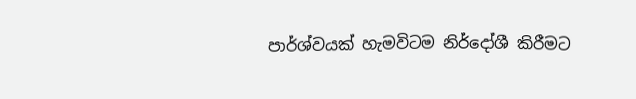පාර්ශ්වයක් හැමවිටම නිර්දෝශී කිරීමට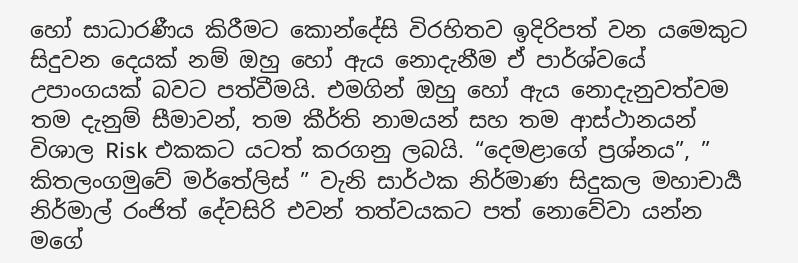හෝ සාධාරණීය කිරීමට කොන්දේසි විරහිතව ඉදිරිපත් වන යමෙකුට සිදුවන දෙයක් නම් ඔහු හෝ ඇය නොදැනීම ඒ පාර්ශ්වයේ උපාංගයක් බවට පත්වීමයි. එමගින් ඔහු හෝ ඇය නොදැනුවත්වම තම දැනුම් සීමාවන්, තම කීර්ති නාමයන් සහ තම ආස්ථානයන් විශාල Risk එකකට යටත් කරගනු ලබයි. “දෙමළාගේ ප්‍රශ්නය”, ” කිතලංගමුවේ මර්තේලිස් ” වැනි සාර්ථක නිර්මාණ සිදුකල මහාචාර්‍ය නිර්මාල් රංජිත් දේවසිරි එවන් තත්වයකට පත් නොවේවා යන්න මගේ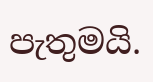පැතුමයි.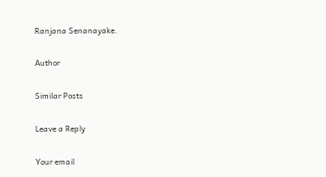Ranjana Senanayake.

Author

Similar Posts

Leave a Reply

Your email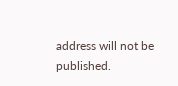address will not be published.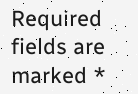Required fields are marked *